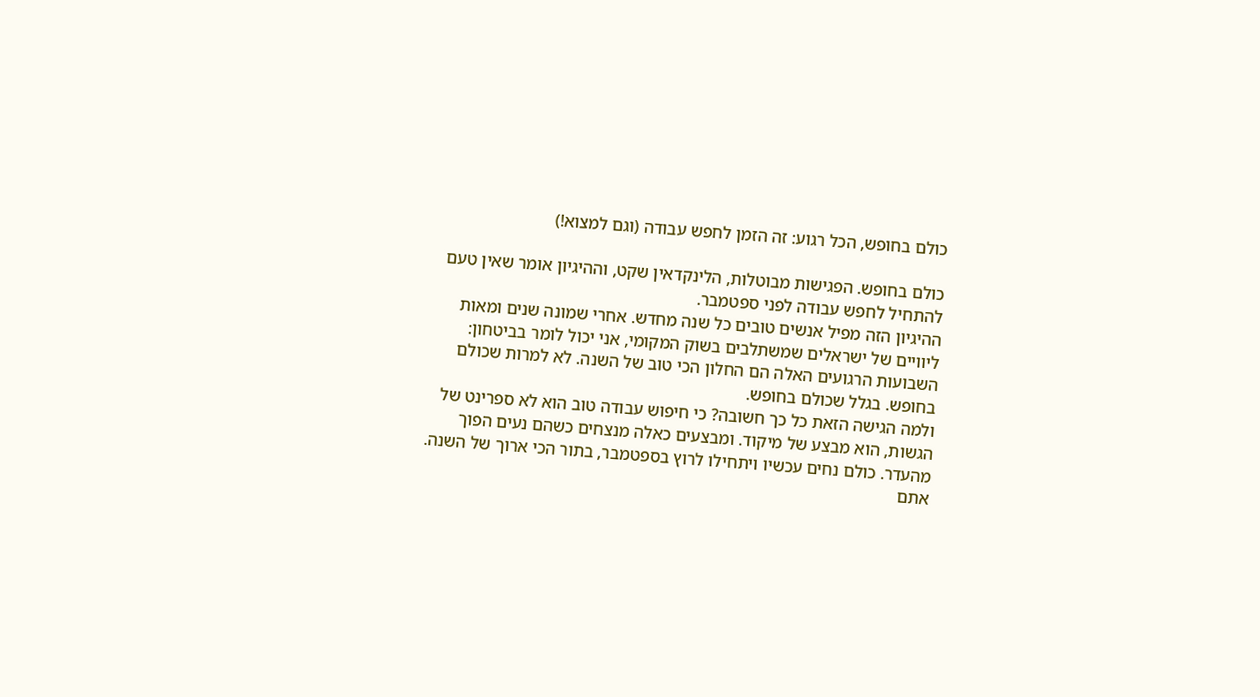כולם בחופש, הכל רגוע: זה הזמן לחפש עבודה (וגם למצוא!)

כולם בחופש. הפגישות מבוטלות, הלינקדאין שקט, וההיגיון אומר שאין טעם להתחיל לחפש עבודה לפני ספטמבר.
ההיגיון הזה מפיל אנשים טובים כל שנה מחדש. אחרי שמונה שנים ומאות ליוויים של ישראלים שמשתלבים בשוק המקומי, אני יכול לומר בביטחון: השבועות הרגועים האלה הם החלון הכי טוב של השנה. לא למרות שכולם בחופש. בגלל שכולם בחופש.
ולמה הגישה הזאת כל כך חשובה? כי חיפוש עבודה טוב הוא לא ספרינט של הגשות, הוא מבצע של מיקוד. ומבצעים כאלה מנצחים כשהם נעים הפוך מהעדר. כולם נחים עכשיו ויתחילו לרוץ בספטמבר, בתור הכי ארוך של השנה. אתם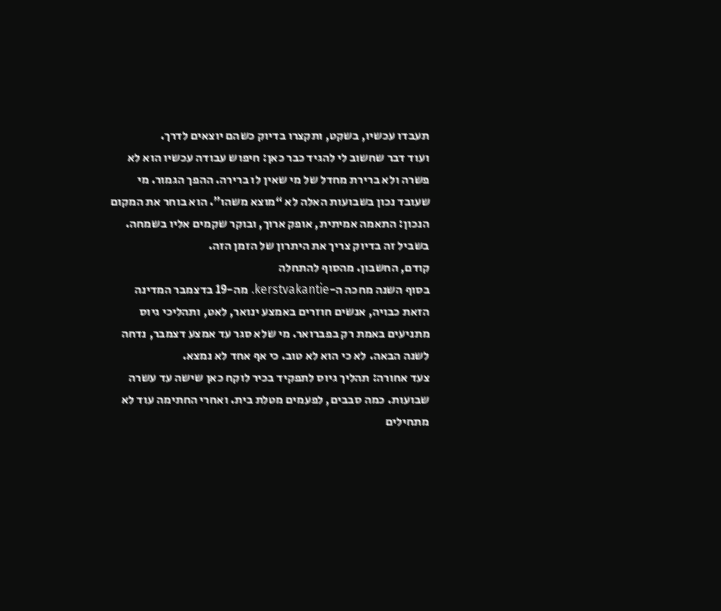תעבדו עכשיו, בשקט, ותקצרו בדיוק כשהם יוצאים לדרך.
ועוד דבר שחשוב לי להגיד כבר כאן: חיפוש עבודה עכשיו הוא לא פשרה ולא ברירת מחדל של מי שאין לו ברירה. ההפך הגמור. מי שעובד נכון בשבועות האלה לא “מוצא משהו”. הוא בוחר את המקום הנכון: התאמה אמיתית, אופק ארוך, ובוקר שקמים אליו בשמחה. בשביל זה בדיוק צריך את היתרון של הזמן הזה.
קודם, החשבון. מהסוף להתחלה
בסוף השנה מחכה ה-kerstvakantie. מה-19 בדצמבר המדינה הזאת כבויה, אנשים חוזרים באמצע ינואר, לאט, ותהליכי גיוס מתניעים באמת רק בפברואר. מי שלא סגר עד אמצע דצמבר, נדחה לשנה הבאה. לא כי הוא לא טוב. כי אף אחד לא נמצא.
צעד אחורה: תהליך גיוס לתפקיד בכיר לוקח כאן שישה עד עשרה שבועות. כמה סבבים, לפעמים מטלת בית. ואחרי החתימה עוד לא מתחילים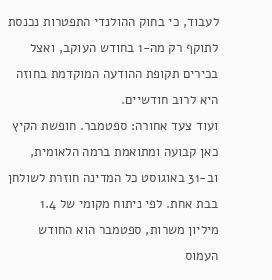לעבוד, כי בחוק ההולנדי התפטרות נכנסת לתוקף רק מה-1 בחודש העוקב, ואצל בכירים תקופת ההודעה המוקדמת בחוזה היא לרוב חודשיים.
ועוד צעד אחורה: ספטמבר. חופשת הקיץ כאן קבועה ומתואמת ברמה הלאומית, וב-31 באוגוסט כל המדינה חוזרת לשולחן בבת אחת. לפי ניתוח מקומי של 1.4 מיליון משרות, ספטמבר הוא החודש העמוס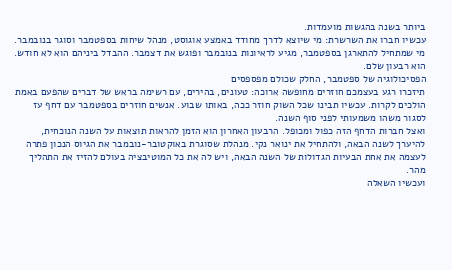ביותר בשנה בהגשות מועמדות.
עכשיו חברו את השרשרת: מי שיוצא לדרך מחודד באמצע אוגוסט, מנהל שיחות בספטמבר וסוגר בנובמבר. מי שמתחיל להתארגן בספטמבר, מגיע לראיונות בנובמבר ופוגש את דצמבר. ההבדל ביניהם הוא לא חודש. הוא רבעון שלם.
הפסיכולוגיה של ספטמבר, החלק שכולם מפספסים
תיזכרו רגע בעצמכם חוזרים מחופשה ארוכה: טעונים, בהירים, עם רשימה בראש של דברים שהפעם באמת הולכים לקרות. עכשיו תבינו שכל השוק חוזר ככה, באותו שבוע. אנשים חוזרים בספטמבר עם דחף עז לסגור משהו משמעותי לפני סוף השנה.
ואצל חברות הדחף הזה כפול ומכופל. הרבעון האחרון הוא הזמן להראות תוצאות על השנה הנוכחית, להיערך לשנה הבאה, ולהתחיל את ינואר נקי. מנהלת שסוגרת באוקטובר-נובמבר את הגיוס הנכון פתרה לעצמה את אחת הבעיות הגדולות של השנה הבאה, ויש לה את כל המוטיבציה בעולם להזיז את התהליך מהר.
ועכשיו השאלה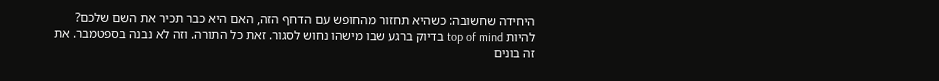היחידה שחשובה: כשהיא תחזור מהחופש עם הדחף הזה, האם היא כבר תכיר את השם שלכם?
להיות top of mind בדיוק ברגע שבו מישהו נחוש לסגור. זאת כל התורה. וזה לא נבנה בספטמבר. את זה בונים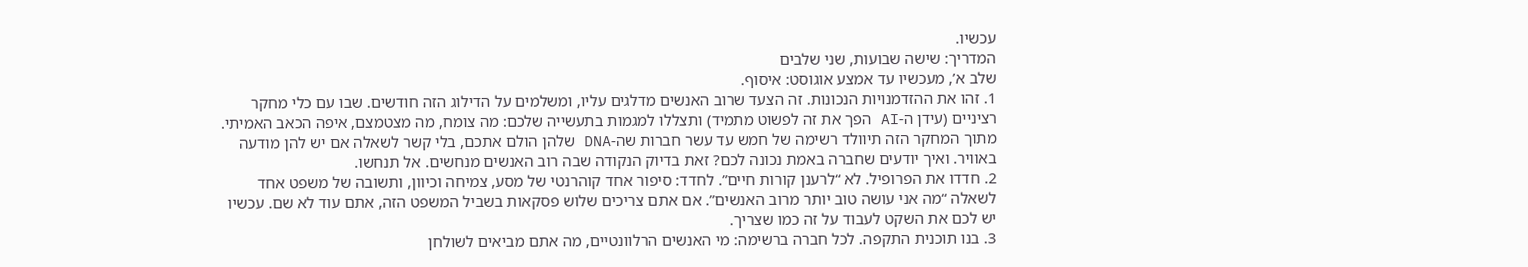עכשיו.
המדריך: שישה שבועות, שני שלבים
שלב א’, מעכשיו עד אמצע אוגוסט: איסוף.
1. זהו את ההזדמנויות הנכונות. זה הצעד שרוב האנשים מדלגים עליו, ומשלמים על הדילוג הזה חודשים. שבו עם כלי מחקר רציניים (עידן ה-AI הפך את זה לפשוט מתמיד) ותצללו למגמות בתעשייה שלכם: מה צומח, מה מצטמצם, איפה הכאב האמיתי. מתוך המחקר הזה תיוולד רשימה של חמש עד עשר חברות שה-DNA שלהן הולם אתכם, בלי קשר לשאלה אם יש להן מודעה באוויר. ואיך יודעים שחברה באמת נכונה לכם? זאת בדיוק הנקודה שבה רוב האנשים מנחשים. אל תנחשו.
2. חדדו את הפרופיל. לא “לרענן קורות חיים”. לחדד: סיפור אחד קוהרנטי של מסע, צמיחה וכיוון, ותשובה של משפט אחד לשאלה “מה אני עושה טוב יותר מרוב האנשים”. אם אתם צריכים שלוש פסקאות בשביל המשפט הזה, אתם עוד לא שם. עכשיו יש לכם את השקט לעבוד על זה כמו שצריך.
3. בנו תוכנית התקפה. לכל חברה ברשימה: מי האנשים הרלוונטיים, מה אתם מביאים לשולחן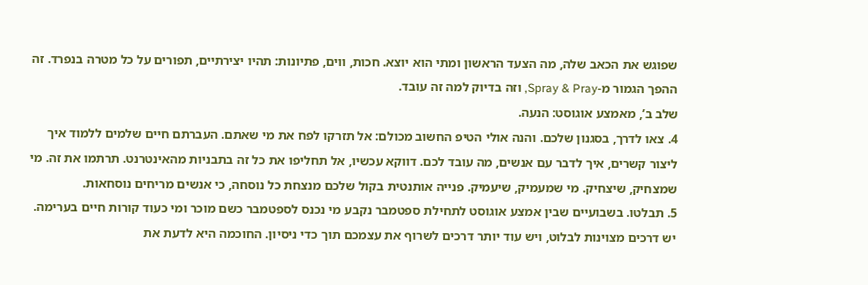שפוגש את הכאב שלה, מה הצעד הראשון ומתי הוא יוצא. חכות, ווים, פתיונות: תהיו יצירתיים, תפורים על כל מטרה בנפרד. זה ההפך הגמור מ-Spray & Pray, וזה בדיוק למה זה עובד.
שלב ב’, מאמצע אוגוסט: הנעה.
4. צאו לדרך, בסגנון שלכם. והנה אולי הטיפ החשוב מכולם: אל תזרקו לפח את מי שאתם. העברתם חיים שלמים ללמוד איך ליצור קשרים, איך לדבר עם אנשים, מה עובד לכם. דווקא עכשיו, אל תחליפו את כל זה בתבניות מהאינטרנט. תרתמו את זה. מי שמצחיק, שיצחיק. מי שמעמיק, שיעמיק. פנייה אותנטית בקול שלכם מנצחת כל נוסחה, כי אנשים מריחים נוסחאות.
5. תבלטו. בשבועיים שבין אמצע אוגוסט לתחילת ספטמבר נקבע מי נכנס לספטמבר כשם מוכר ומי כעוד קורות חיים בערימה. יש דרכים מצוינות לבלוט, ויש עוד יותר דרכים לשרוף את עצמכם תוך כדי ניסיון. החוכמה היא לדעת את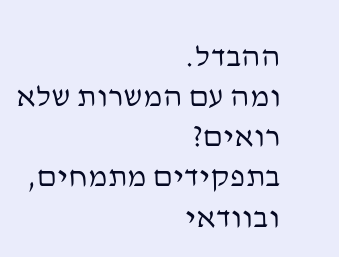ההבדל.
ומה עם המשרות שלא רואים?
בתפקידים מתמחים, ובוודאי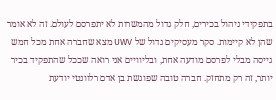בתפקידי ניהול בכירים, חלק גדול מהמשרות לא יתפרסם לעולם. זה לא אומר שהן לא קיימות. סקר מעסיקים גדול של UWV מצא שחברה אחת מכל חמש גייסה מבלי לפרסם מודעה אחת, ובליוויים אני רואה שככל שהתפקיד בכיר יותר, זה רק מתחזק. חברה טובה שפוגשת בן אדם רלוונטי יודעת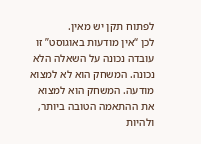לפתוח תקן יש מאין.
לכן “אין מודעות באוגוסט” זו עובדה נכונה על השאלה הלא נכונה. המשחק הוא לא למצוא מודעה. המשחק הוא למצוא את ההתאמה הטובה ביותר, ולהיות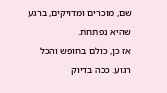שם, מוכרים ומדויקים, ברגע שהיא נפתחת.
אז כן, כולם בחופש והכל רגוע. ככה בדיוק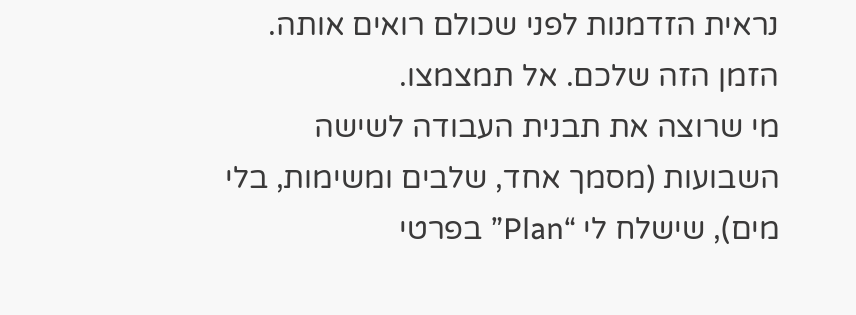נראית הזדמנות לפני שכולם רואים אותה.
הזמן הזה שלכם. אל תמצמצו.
מי שרוצה את תבנית העבודה לשישה השבועות (מסמך אחד, שלבים ומשימות, בלי מים), שישלח לי “Plan” בפרטי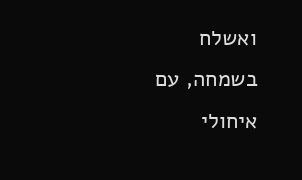ואשלח בשמחה, עם איחולי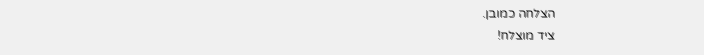הצלחה כמובן.
ציד מוצלח!